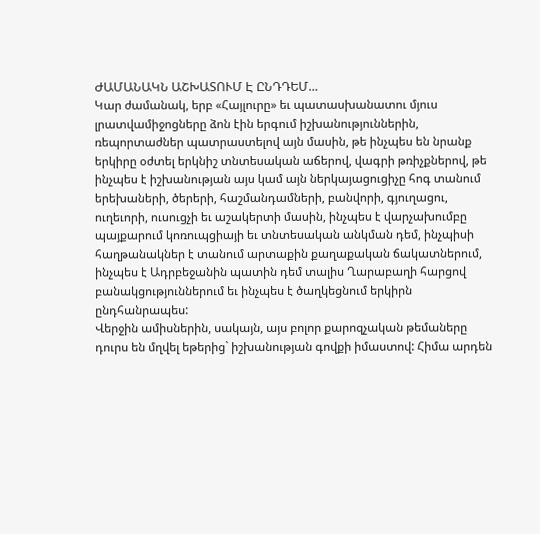ԺԱՄԱՆԱԿՆ ԱՇԽԱՏՈՒՄ Է ԸՆԴԴԵՄ…
Կար ժամանակ, երբ «Հայլուրը» եւ պատասխանատու մյուս լրատվամիջոցները ձոն էին երգում իշխանություններին, ռեպորտաժներ պատրաստելով այն մասին, թե ինչպես են նրանք երկիրը օժտել երկնիշ տնտեսական աճերով, վագրի թռիչքներով, թե ինչպես է իշխանության այս կամ այն ներկայացուցիչը հոգ տանում երեխաների, ծերերի, հաշմանդամների, բանվորի, գյուղացու, ուղեւորի, ուսուցչի եւ աշակերտի մասին, ինչպես է վարչախումբը պայքարում կոռուպցիայի եւ տնտեսական անկման դեմ, ինչպիսի հաղթանակներ է տանում արտաքին քաղաքական ճակատներում, ինչպես է Ադրբեջանին պատին դեմ տալիս Ղարաբաղի հարցով բանակցություններում եւ ինչպես է ծաղկեցնում երկիրն ընդհանրապես:
Վերջին ամիսներին, սակայն, այս բոլոր քարոզչական թեմաները դուրս են մղվել եթերից` իշխանության գովքի իմաստով: Հիմա արդեն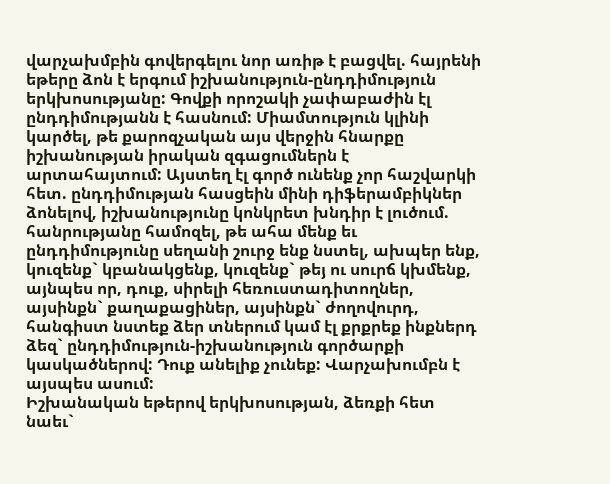վարչախմբին գովերգելու նոր առիթ է բացվել. հայրենի եթերը ձոն է երգում իշխանություն-ընդդիմություն երկխոսությանը: Գովքի որոշակի չափաբաժին էլ ընդդիմությանն է հասնում: Միամտություն կլինի կարծել, թե քարոզչական այս վերջին հնարքը իշխանության իրական զգացումներն է արտահայտում: Այստեղ էլ գործ ունենք չոր հաշվարկի հետ. ընդդիմության հասցեին մինի դիֆերամբիկներ ձոնելով, իշխանությունը կոնկրետ խնդիր է լուծում. հանրությանը համոզել, թե ահա մենք եւ ընդդիմությունը սեղանի շուրջ ենք նստել, ախպեր ենք, կուզենք` կբանակցենք, կուզենք` թեյ ու սուրճ կխմենք, այնպես որ, դուք, սիրելի հեռուստադիտողներ, այսինքն` քաղաքացիներ, այսինքն` ժողովուրդ, հանգիստ նստեք ձեր տներում կամ էլ քրքրեք ինքներդ ձեզ` ընդդիմություն-իշխանություն գործարքի կասկածներով: Դուք անելիք չունեք: Վարչախումբն է այսպես ասում:
Իշխանական եթերով երկխոսության, ձեռքի հետ նաեւ`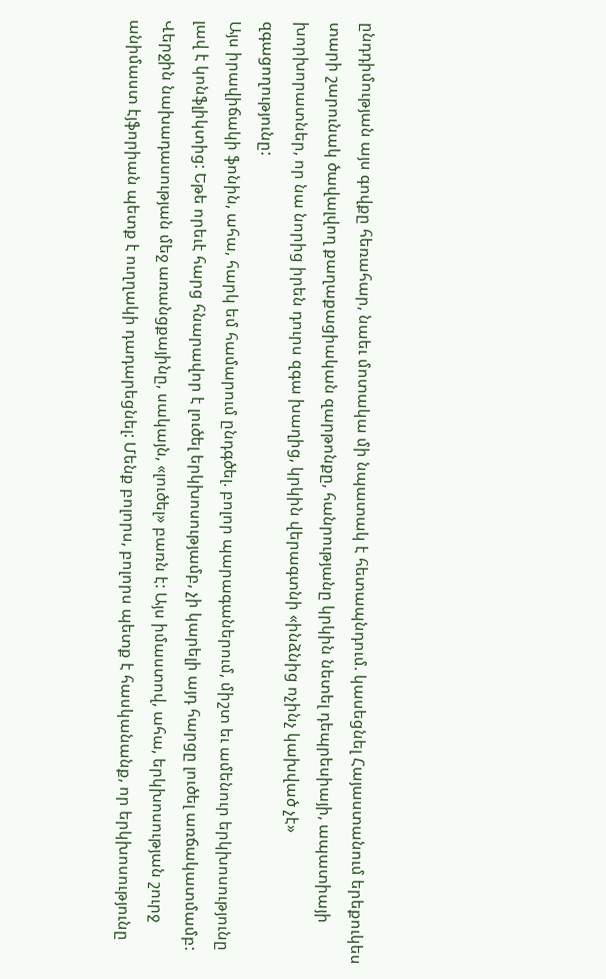ընդդիմության այս գովքը հեռահար, նաեւ մոտակա մի նպատակ է հետապնդում. կասեցնել Հայաստանում երեքուկես տարի շարունակ ծավալվող քաղաքացիական զարթոնքը, հանրությանը կրկին նետել դեպրեսիայի, ապատիայի խորխորատներ, որ նա նորից իրեն դուրս զգա խաղից, կրկին վերագտնի «ինձնից ոչինչ կախված չէ» զգացողությունը:
Այս իրավիճակի ֆոնին, ահա, հարկ եմ համարում ընդգծել. բոլոր պարագաներում, միշտ եւ ամենուր երկխոսությունը լավ է կոնֆլիկտից: Եթե որեւէ հարց հնարավոր է լուծել երկխոսությամբ, չի կարելի այդ հարցը լուծել առճակատմամբ: Վերջին նախադասության մեջ առանցքայինը, սակայն, «լուծել» բառն է: Այս իմաստով, ահա, երկխոսության շուրջ անիմաստ էյֆորիան պետք է ուղղակի դադարեցնել: Մենք բոլորս, բոլորս պետք է հասկանանք, որ երկխոսությունը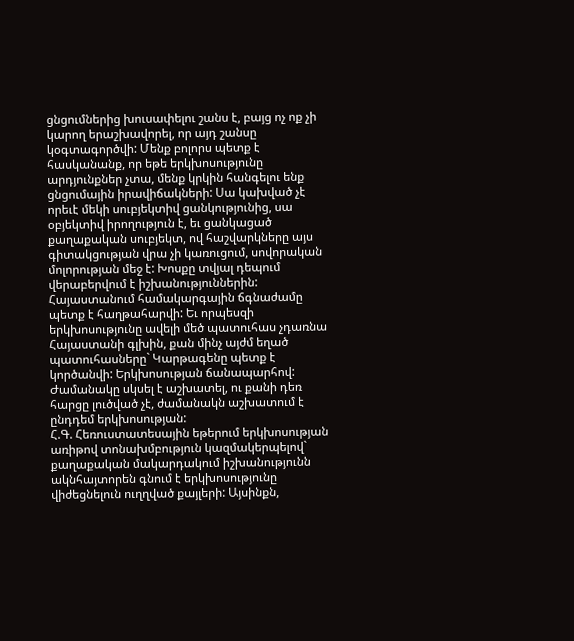ցնցումներից խուսափելու շանս է, բայց ոչ ոք չի կարող երաշխավորել, որ այդ շանսը կօգտագործվի: Մենք բոլորս պետք է հասկանանք, որ եթե երկխոսությունը արդյունքներ չտա, մենք կրկին հանգելու ենք ցնցումային իրավիճակների: Սա կախված չէ որեւէ մեկի սուբյեկտիվ ցանկությունից, սա օբյեկտիվ իրողություն է, եւ ցանկացած քաղաքական սուբյեկտ, ով հաշվարկները այս գիտակցության վրա չի կառուցում, սովորական մոլորության մեջ է: Խոսքը տվյալ դեպում վերաբերվում է իշխանություններին: Հայաստանում համակարգային ճգնաժամը պետք է հաղթահարվի: Եւ որպեսզի երկխոսությունը ավելի մեծ պատուհաս չդառնա Հայաստանի գլխին, քան մինչ այժմ եղած պատուհասները` Կարթագենը պետք է կործանվի: Երկխոսության ճանապարհով: Ժամանակը սկսել է աշխատել, ու քանի դեռ հարցը լուծված չէ, ժամանակն աշխատում է ընդդեմ երկխոսության:
Հ.Գ. Հեռուստատեսային եթերում երկխոսության առիթով տոնախմբություն կազմակերպելով` քաղաքական մակարդակում իշխանությունն ակնհայտորեն գնում է երկխոսությունը վիժեցնելուն ուղղված քայլերի: Այսինքն,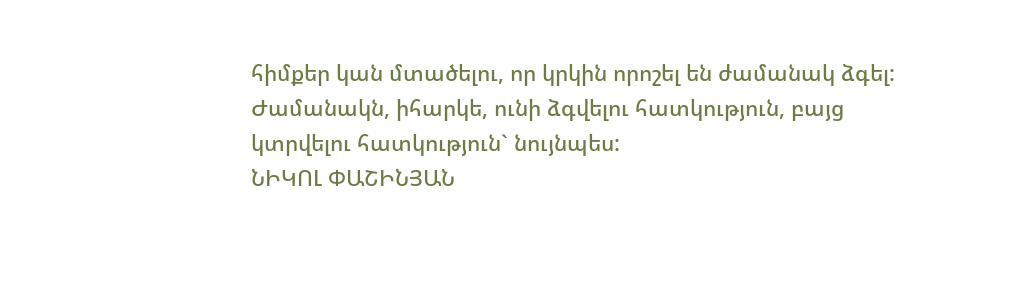հիմքեր կան մտածելու, որ կրկին որոշել են ժամանակ ձգել: Ժամանակն, իհարկե, ունի ձգվելու հատկություն, բայց կտրվելու հատկություն` նույնպես:
ՆԻԿՈԼ ՓԱՇԻՆՅԱՆ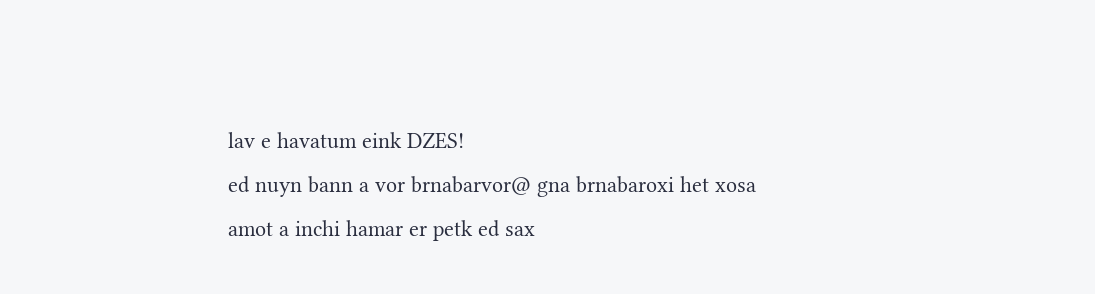lav e havatum eink DZES!
ed nuyn bann a vor brnabarvor@ gna brnabaroxi het xosa
amot a inchi hamar er petk ed sax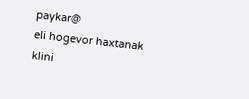paykar@
eli hogevor haxtanak
klini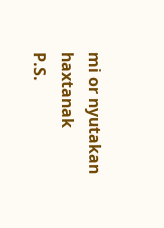mi or nyutakan haxtanak
P.S.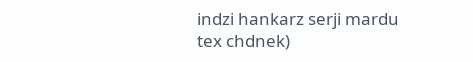indzi hankarz serji mardu tex chdnek)